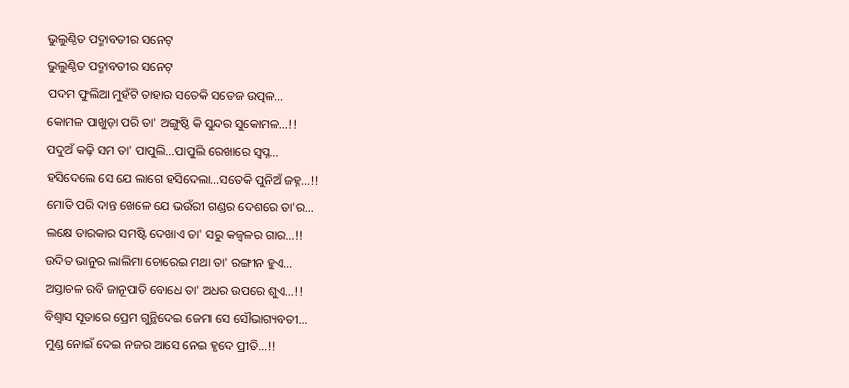ଭୁଲୁଣ୍ଠିତ ପଦ୍ମାବତୀର ସନେଟ୍
ଭୁଲୁଣ୍ଠିତ ପଦ୍ମାବତୀର ସନେଟ୍
ପଦମ ଫୁଲିଆ ମୁହଁଟି ତାହାର ସତେକି ସତେଜ ଉତ୍ପଳ…
କୋମଳ ପାଖୁଡ଼ା ପରି ତା' ଅଙ୍ଗୁଷ୍ଠି କି ସୁନ୍ଦର ସୁକୋମଳ…!!
ପଦୁଅଁ କଢ଼ି ସମ ତା' ପାପୁଲି…ପାପୁଲି ରେଖାରେ ସ୍ବପ୍ନ…
ହସିଦେଲେ ସେ ଯେ ଲାଗେ ହସିଦେଲା…ସତେକି ପୁନିଅଁ ଜହ୍ନ…!!
ମୋତି ପରି ଦାନ୍ତ ଖେଳେ ଯେ ଭଉଁରୀ ଗଣ୍ଡର ଦେଶରେ ତା'ର…
ଲକ୍ଷେ ତାରକାର ସମଷ୍ଟି ଦେଖାଏ ତା' ସରୁ କଜ୍ଵଳର ଗାର…!!
ଉଦିତ ଭାନୁର ଲାଲିମା ଚୋରେଇ ମଥା ତା' ରଙ୍ଗୀନ ହୁଏ…
ଅସ୍ତାଚଳ ରବି ଜାନୂପାତି ବୋଧେ ତା' ଅଧର ଉପରେ ଶୁଏ…!!
ବିଶ୍ଵାସ ସୂତାରେ ପ୍ରେମ ଗୁନ୍ଥିଦେଇ ଜେମା ସେ ସୌଭାଗ୍ୟବତୀ…
ମୁଣ୍ଡ ନୋଇଁ ଦେଇ ନଜର ଆସେ ନେଇ ହୃଦେ ପ୍ରୀତି…!!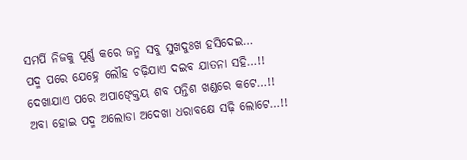ସମର୍ପି ନିଜକୁ ପୂର୍ଣ୍ଣ କରେ ଜନ୍ମ ସବୁ ସୁଖଦୁଃଖ ହସିଦେଇ…
ପଦ୍ମ ପରେ ଯେହ୍ନେ ଲୌହ ଚଢ଼ିଯାଏ ଦଇବ ଯାତନା ସହି…!!
ଦେଖାଯାଏ ପରେ ଅପାଙ୍କ୍ତେୟ ଶବ ପନ୍ତିଶ ଖଣ୍ଡରେ କଟେ…!!
ଅବା ହୋଇ ପଦ୍ମ ଅଲୋଡା ଅଦେଖା ଧରାବକ୍ଷେ ସଢ଼ି ଲୋଟେ…!!